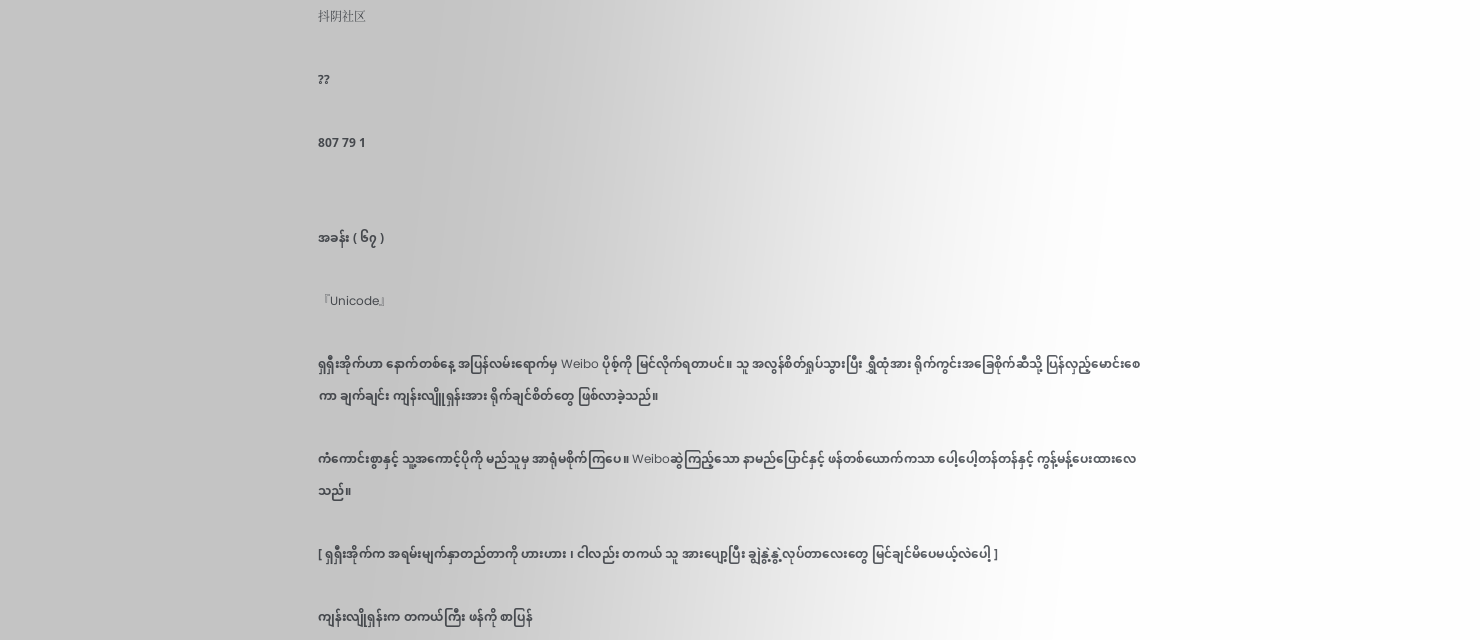抖阴社区

??

807 79 1


အခန်း ( ၆၇ )

『Unicode』

ရှရှီးအိုက်ဟာ နောက်တစ်နေ့ အပြန်လမ်းရောက်မှ Weibo ပိုစ့်ကို မြင်လိုက်ရတာပင်။ သူ အလွန်စိတ်ရှုပ်သွားပြီး ရွှီထုံအား ရိုက်ကွင်းအခြေစိုက်ဆီသို့ ပြန်လှည့်မောင်းစေကာ ချက်ချင်း ကျန်းလျိူရှန်းအား ရိုက်ချင်စိတ်တွေ ဖြစ်လာခဲ့သည်။

ကံကောင်းစွာနှင့် သူ့အကောင့်ပိုကို မည်သူမှ အာရုံမစိုက်ကြပေ။ Weiboဆွဲကြည့်သော နာမည်ပြောင်နှင့် ဖန်တစ်ယောက်ကသာ ပေါ့ပေါ့တန်တန်နှင့် ကွန့်မန့်ပေးထားလေသည်။

[ ရှရှီးအိုက်က အရမ်းမျက်နှာတည်တာကို ဟားဟား ၊ ငါလည်း တကယ် သူ အားပျော့ပြီး ချွဲနွဲ့နွဲ့လုပ်တာလေးတွေ မြင်ချင်မိပေမယ့်လဲပေါ့ ]

ကျန်းလျိုရှန်းက တကယ်ကြီး ဖန်ကို စာပြန်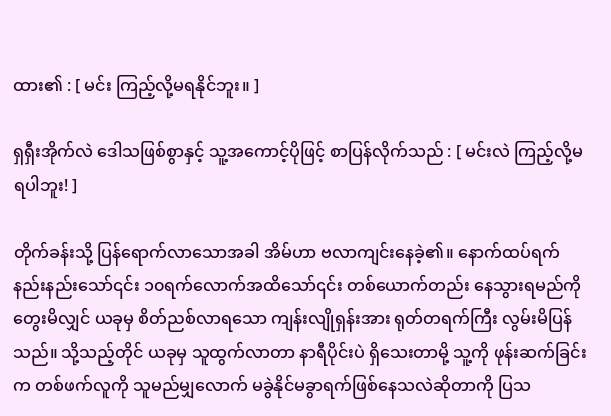ထား၏ : [ မင်း ကြည့်လို့မရနိုင်ဘူး။ ]

ရှရှီးအိုက်လဲ ဒေါသဖြစ်စွာနှင့် သူ့အကောင့်ပိုဖြင့် စာပြန်လိုက်သည် : [ မင်းလဲ ကြည့်လို့မရပါဘူး! ]

တိုက်ခန်းသို့ ပြန်ရောက်လာသောအခါ အိမ်ဟာ ဗလာကျင်းနေခဲ့၏။ နောက်ထပ်ရက်နည်းနည်းသော်၎င်း ၁၀ရက်လောက်အထိသော်၎င်း တစ်ယောက်တည်း နေသွားရမည်ကို တွေးမိလျှင် ယခုမှ စိတ်ညစ်လာရသော ကျန်းလျိုရှန်းအား ရုတ်တရက်ကြီး လွမ်းမိပြန်သည်။ သို့သည့်တိုင် ယခုမှ သူထွက်လာတာ နာရီပိုင်းပဲ ရှိသေးတာမို့ သူ့ကို ဖုန်းဆက်ခြင်းက တစ်ဖက်လူကို သူမည်မျှလောက် မခွဲနိုင်မခွာရက်ဖြစ်နေသလဲဆိုတာကို ပြသ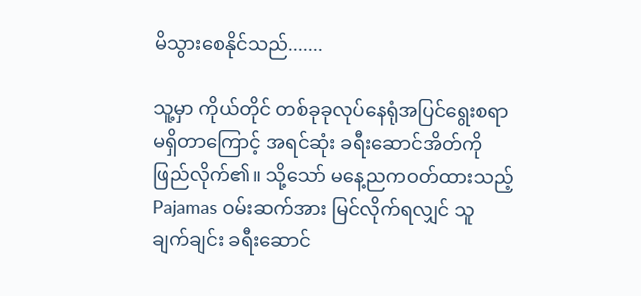မိသွားစေနိုင်သည်.......

သူ့မှာ ကိုယ်တိုင် တစ်ခုခုလုပ်နေရုံအပြင်ရွေးစရာမရှိတာကြောင့် အရင်ဆုံး ခရီးဆောင်အိတ်ကို ဖြည်လိုက်၏။ သို့သော် မနေ့ညကဝတ်ထားသည့် Pajamas ဝမ်းဆက်အား မြင်လိုက်ရလျှင် သူ ချက်ချင်း ခရီးဆောင်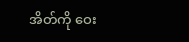အိတ်ကို ဝေး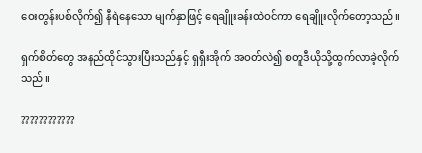ဝေးတွန်းပစ်လိုက်၍ နီရဲနေသော မျက်နှာဖြင့် ရေချိူးခန်းထဲဝင်ကာ ရေချိူးလိုက်တော့သည်။

ရှက်စိတ်တွေ အနည်ထိုင်သွားပြီးသည်နှင့် ရှရှီးအိုက် အဝတ်လဲ၍ စတူဒီယိုသို့ထွက်လာခဲ့လိုက်သည်။

????????????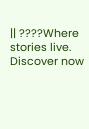|| ????Where stories live. Discover now